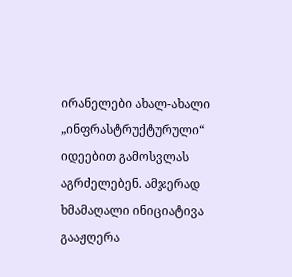ირანელები ახალ-ახალი „ინფრასტრუქტურული“ იდეებით გამოსვლას აგრძელებენ. ამჯერად ხმამაღალი ინიციატივა გააჟღერა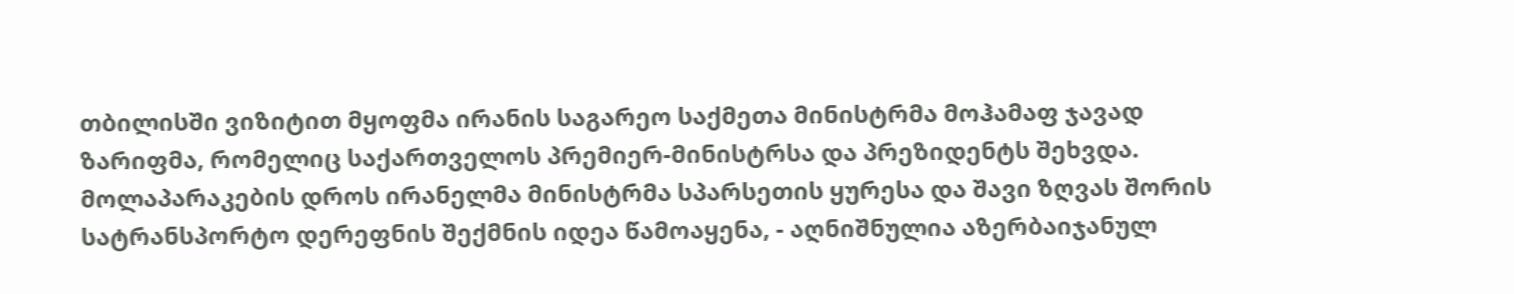თბილისში ვიზიტით მყოფმა ირანის საგარეო საქმეთა მინისტრმა მოჰამაფ ჯავად ზარიფმა, რომელიც საქართველოს პრემიერ-მინისტრსა და პრეზიდენტს შეხვდა. მოლაპარაკების დროს ირანელმა მინისტრმა სპარსეთის ყურესა და შავი ზღვას შორის სატრანსპორტო დერეფნის შექმნის იდეა წამოაყენა, - აღნიშნულია აზერბაიჯანულ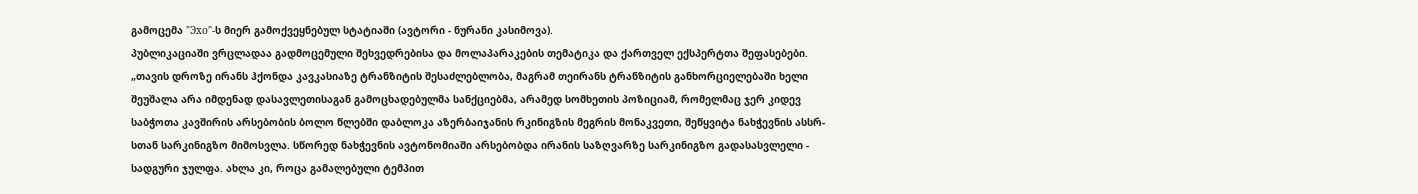გამოცემა "Эхо"-ს მიერ გამოქვეყნებულ სტატიაში (ავტორი - ნურანი კასიმოვა).
პუბლიკაციაში ვრცლადაა გადმოცემული შეხვედრებისა და მოლაპარაკების თემატიკა და ქართველ ექსპერტთა შეფასებები.
„თავის დროზე ირანს ჰქონდა კავკასიაზე ტრანზიტის შესაძლებლობა, მაგრამ თეირანს ტრანზიტის განხორციელებაში ხელი შეუშალა არა იმდენად დასავლეთისაგან გამოცხადებულმა სანქციებმა, არამედ სომხეთის პოზიციამ, რომელმაც ჯერ კიდევ საბჭოთა კავშირის არსებობის ბოლო წლებში დაბლოკა აზერბაიჯანის რკინიგზის მეგრის მონაკვეთი, შეწყვიტა ნახჭევნის ასსრ-სთან სარკინიგზო მიმოსვლა. სწორედ ნახჭევნის ავტონომიაში არსებობდა ირანის საზღვარზე სარკინიგზო გადასასვლელი - სადგური ჯულფა. ახლა კი, როცა გამალებული ტემპით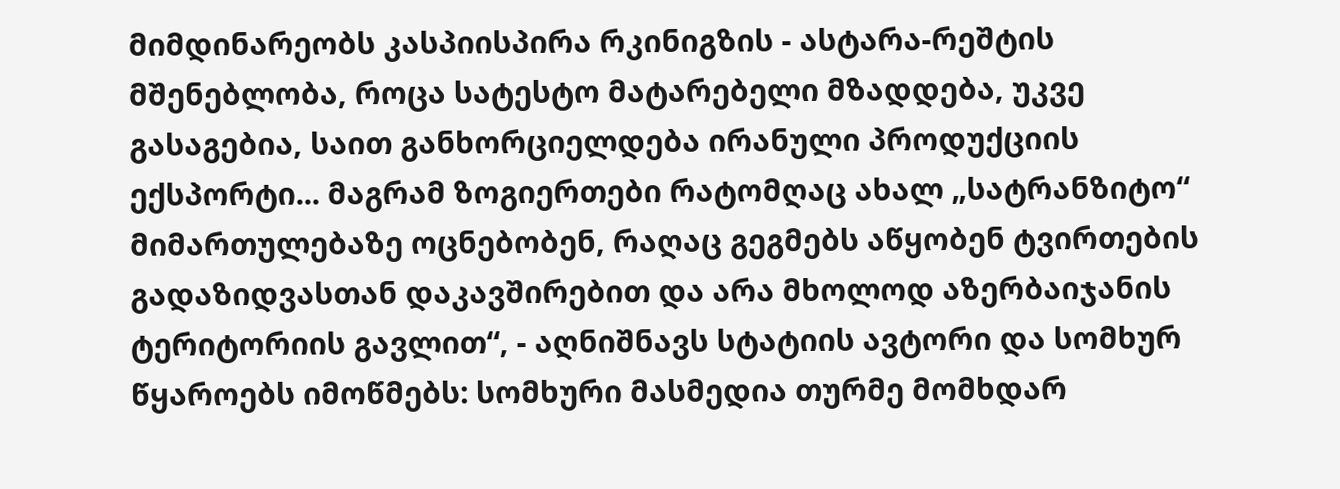მიმდინარეობს კასპიისპირა რკინიგზის - ასტარა-რეშტის მშენებლობა, როცა სატესტო მატარებელი მზადდება, უკვე გასაგებია, საით განხორციელდება ირანული პროდუქციის ექსპორტი... მაგრამ ზოგიერთები რატომღაც ახალ „სატრანზიტო“ მიმართულებაზე ოცნებობენ, რაღაც გეგმებს აწყობენ ტვირთების გადაზიდვასთან დაკავშირებით და არა მხოლოდ აზერბაიჯანის ტერიტორიის გავლით“, - აღნიშნავს სტატიის ავტორი და სომხურ წყაროებს იმოწმებს: სომხური მასმედია თურმე მომხდარ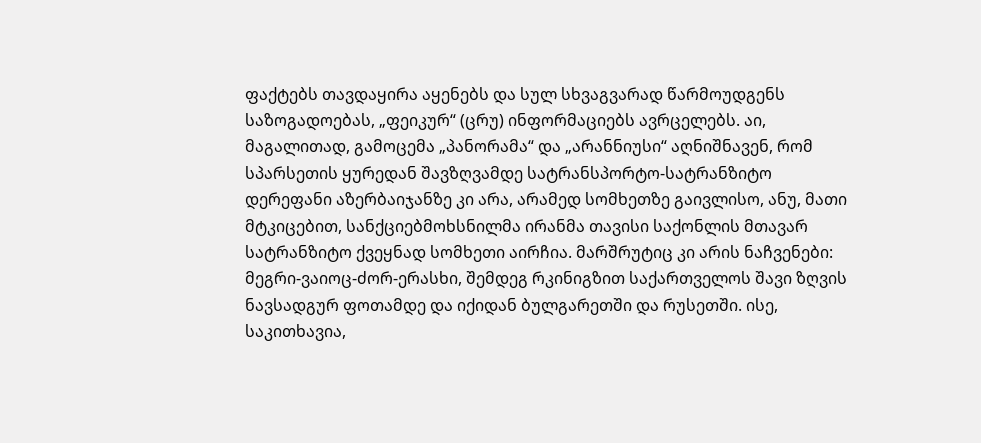ფაქტებს თავდაყირა აყენებს და სულ სხვაგვარად წარმოუდგენს საზოგადოებას, „ფეიკურ“ (ცრუ) ინფორმაციებს ავრცელებს. აი, მაგალითად, გამოცემა „პანორამა“ და „არანნიუსი“ აღნიშნავენ, რომ სპარსეთის ყურედან შავზღვამდე სატრანსპორტო-სატრანზიტო დერეფანი აზერბაიჯანზე კი არა, არამედ სომხეთზე გაივლისო, ანუ, მათი მტკიცებით, სანქციებმოხსნილმა ირანმა თავისი საქონლის მთავარ სატრანზიტო ქვეყნად სომხეთი აირჩია. მარშრუტიც კი არის ნაჩვენები: მეგრი-ვაიოც-ძორ-ერასხი, შემდეგ რკინიგზით საქართველოს შავი ზღვის ნავსადგურ ფოთამდე და იქიდან ბულგარეთში და რუსეთში. ისე, საკითხავია,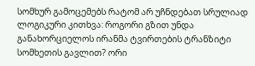სომხურ გამოცემებს რატომ არ უჩნდებათ სრულიად ლოგიკური კითხვა: როგორი გზით უნდა განახორციელოს ირანმა ტვირთების ტრანზიტი სომხეთის გავლით? ორი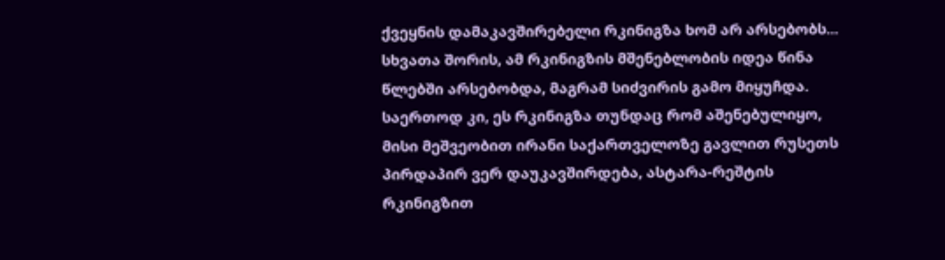ქვეყნის დამაკავშირებელი რკინიგზა ხომ არ არსებობს...
სხვათა შორის, ამ რკინიგზის მშენებლობის იდეა წინა წლებში არსებობდა, მაგრამ სიძვირის გამო მიყუჩდა. საერთოდ კი, ეს რკინიგზა თუნდაც რომ აშენებულიყო, მისი მეშვეობით ირანი საქართველოზე გავლით რუსეთს პირდაპირ ვერ დაუკავშირდება, ასტარა-რეშტის რკინიგზით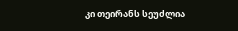კი თეირანს სეუძლია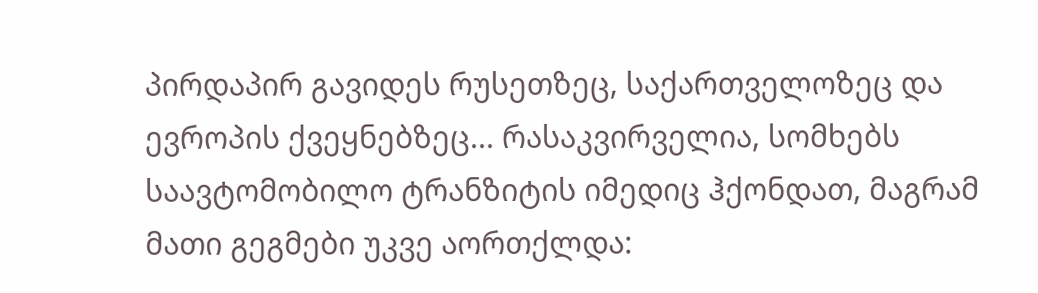პირდაპირ გავიდეს რუსეთზეც, საქართველოზეც და ევროპის ქვეყნებზეც... რასაკვირველია, სომხებს საავტომობილო ტრანზიტის იმედიც ჰქონდათ, მაგრამ მათი გეგმები უკვე აორთქლდა: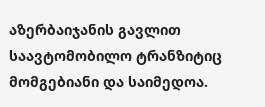აზერბაიჯანის გავლით საავტომობილო ტრანზიტიც მომგებიანი და საიმედოა.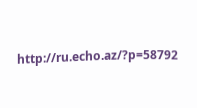http://ru.echo.az/?p=58792